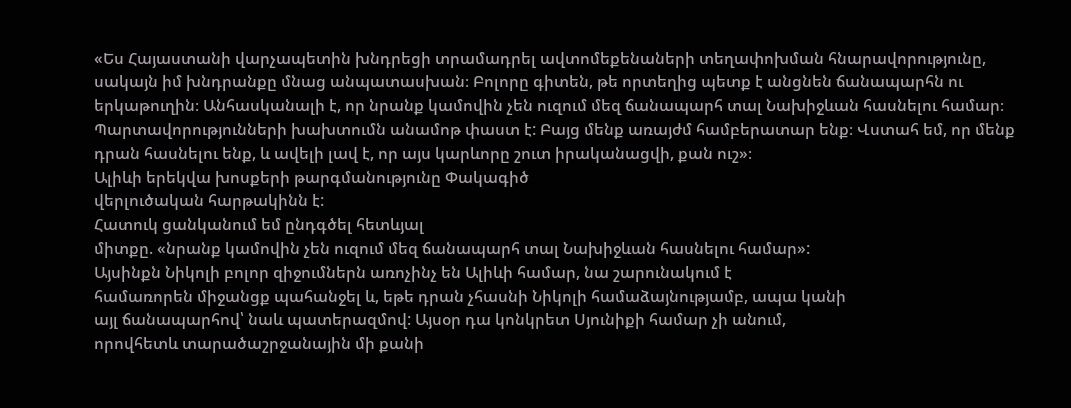«Ես Հայաստանի վարչապետին խնդրեցի տրամադրել ավտոմեքենաների տեղափոխման հնարավորությունը, սակայն իմ խնդրանքը մնաց անպատասխան։ Բոլորը գիտեն, թե որտեղից պետք է անցնեն ճանապարհն ու երկաթուղին։ Անհասկանալի է, որ նրանք կամովին չեն ուզում մեզ ճանապարհ տալ Նախիջևան հասնելու համար։ Պարտավորությունների խախտումն անամոթ փաստ է: Բայց մենք առայժմ համբերատար ենք։ Վստահ եմ, որ մենք դրան հասնելու ենք, և ավելի լավ է, որ այս կարևորը շուտ իրականացվի, քան ուշ»։
Ալիևի երեկվա խոսքերի թարգմանությունը Փակագիծ
վերլուծական հարթակինն է:
Հատուկ ցանկանում եմ ընդգծել հետևյալ
միտքը. «նրանք կամովին չեն ուզում մեզ ճանապարհ տալ Նախիջևան հասնելու համար»:
Այսինքն Նիկոլի բոլոր զիջումներն առոչինչ են Ալիևի համար, նա շարունակում է
համառորեն միջանցք պահանջել և, եթե դրան չհասնի Նիկոլի համաձայնությամբ, ապա կանի
այլ ճանապարհով՝ նաև պատերազմով: Այսօր դա կոնկրետ Սյունիքի համար չի անում,
որովհետև տարածաշրջանային մի քանի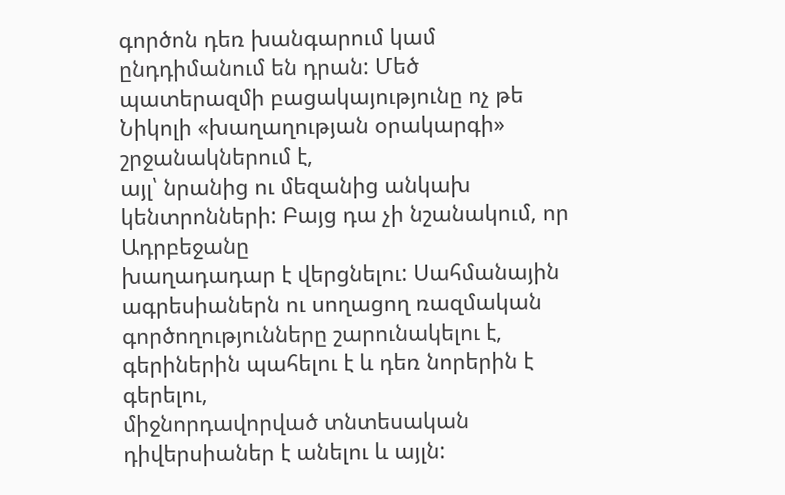գործոն դեռ խանգարում կամ ընդդիմանում են դրան: Մեծ
պատերազմի բացակայությունը ոչ թե Նիկոլի «խաղաղության օրակարգի» շրջանակներում է,
այլ՝ նրանից ու մեզանից անկախ կենտրոնների: Բայց դա չի նշանակում, որ Ադրբեջանը
խաղադադար է վերցնելու: Սահմանային ագրեսիաներն ու սողացող ռազմական
գործողությունները շարունակելու է, գերիներին պահելու է և դեռ նորերին է գերելու,
միջնորդավորված տնտեսական դիվերսիաներ է անելու և այլն: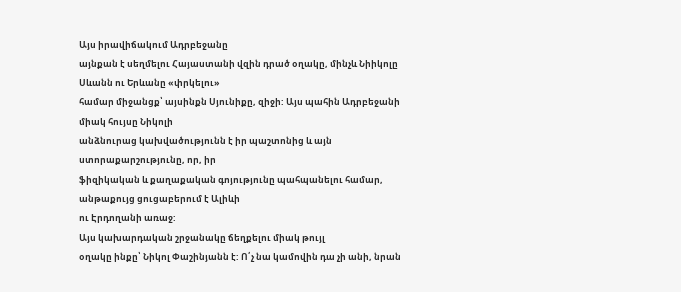Այս իրավիճակում Ադրբեջանը
այնքան է սեղմելու Հայաստանի վզին դրած օղակը, մինչև Նիիկոլը Սևանն ու Երևանը «փրկելու»
համար միջանցք՝ այսինքն Սյունիքը, զիջի: Այս պահին Ադրբեջանի միակ հույսը Նիկոլի
անձնուրաց կախվածությունն է իր պաշտոնից և այն ստորաքարշությունը, որ, իր
ֆիզիկական և քաղաքական գոյությունը պահպանելու համար, անթաքույց ցուցաբերում է Ալիևի
ու Էրդողանի առաջ:
Այս կախարդական շրջանակը ճեղքելու միակ թույլ
օղակը ինքը՝ Նիկոլ Փաշինյանն է: Ո՛չ նա կամովին դա չի անի, նրան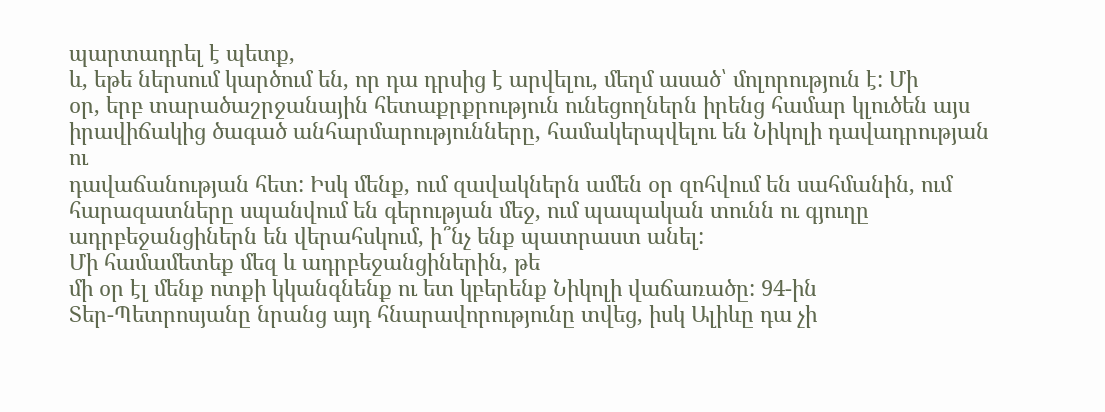պարտադրել է պետք,
և, եթե ներսում կարծում են, որ դա դրսից է արվելու, մեղմ ասած՝ մոլորություն է: Մի
օր, երբ տարածաշրջանային հետաքրքրություն ունեցողներն իրենց համար կլուծեն այս
իրավիճակից ծագած անհարմարությունները, համակերպվելու են Նիկոլի դավադրության ու
դավաճանության հետ: Իսկ մենք, ում զավակներն ամեն օր զոհվում են սահմանին, ում
հարազատները սպանվում են գերության մեջ, ում պապական տունն ու գյուղը
ադրբեջանցիներն են վերահսկում, ի՞նչ ենք պատրաստ անել:
Մի համամետեք մեզ և ադրբեջանցիներին, թե
մի օր էլ մենք ոտքի կկանգնենք ու ետ կբերենք Նիկոլի վաճառածը: 94-ին
Տեր-Պետրոսյանը նրանց այդ հնարավորությունը տվեց, իսկ Ալիևը դա չի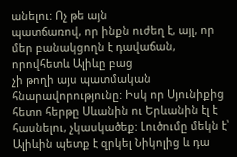անելու: Ոչ թե այն
պատճառով, որ ինքն ուժեղ է, այլ, որ մեր բանակցողն է դավաճան, որովհետև Ալիևը բաց
չի թողի այս պատմական հնարավորությունը: Իսկ որ Սյունիքից հետո հերթը Սևանին ու Երևանին էլ է հասնելու, չկասկածեք: Լուծումը մեկն է՝ Ալիևին պետք է զրկել Նիկոլից և դա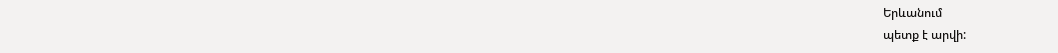Երևանում
պետք է արվի: